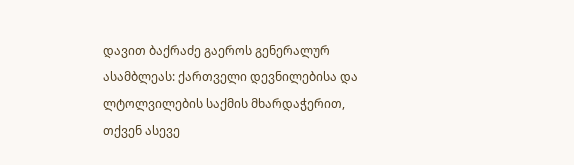დავით ბაქრაძე გაეროს გენერალურ ასამბლეას: ქართველი დევნილებისა და ლტოლვილების საქმის მხარდაჭერით, თქვენ ასევე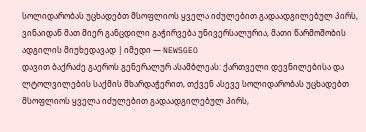სოლიდარობას უცხადებთ მსოფლიოს ყველა იძულებით გადაადგილებულ პირს, ვინაიდან მათ მიერ განცდილი გაჭირვება უნივერსალურია, მათი წარმოშობის ადგილის მიუხედავად | იმედი — NEWSGEO
დავით ბაქრაძე გაეროს გენერალურ ასამბლეას: ქართველი დევნილებისა და ლტოლვილების საქმის მხარდაჭერით, თქვენ ასევე სოლიდარობას უცხადებთ მსოფლიოს ყველა იძულებით გადაადგილებულ პირს,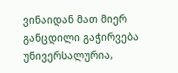ვინაიდან მათ მიერ განცდილი გაჭირვება უნივერსალურია,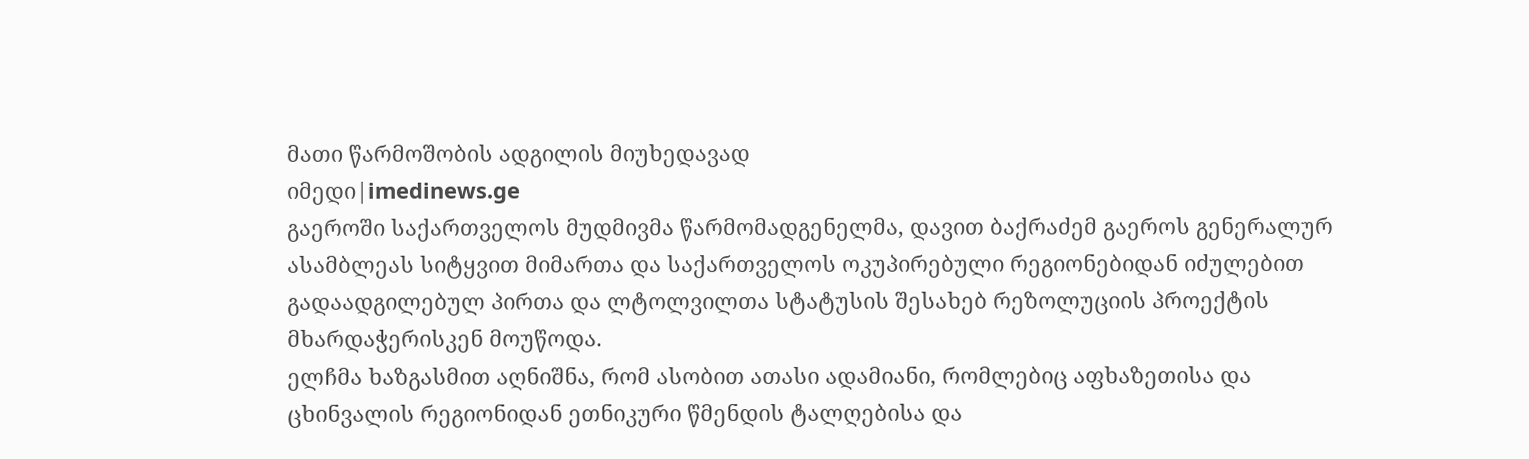მათი წარმოშობის ადგილის მიუხედავად
იმედი|imedinews.ge
გაეროში საქართველოს მუდმივმა წარმომადგენელმა, დავით ბაქრაძემ გაეროს გენერალურ ასამბლეას სიტყვით მიმართა და საქართველოს ოკუპირებული რეგიონებიდან იძულებით გადაადგილებულ პირთა და ლტოლვილთა სტატუსის შესახებ რეზოლუციის პროექტის მხარდაჭერისკენ მოუწოდა.
ელჩმა ხაზგასმით აღნიშნა, რომ ასობით ათასი ადამიანი, რომლებიც აფხაზეთისა და ცხინვალის რეგიონიდან ეთნიკური წმენდის ტალღებისა და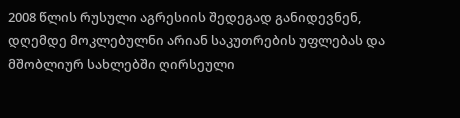2008 წლის რუსული აგრესიის შედეგად განიდევნენ, დღემდე მოკლებულნი არიან საკუთრების უფლებას და მშობლიურ სახლებში ღირსეული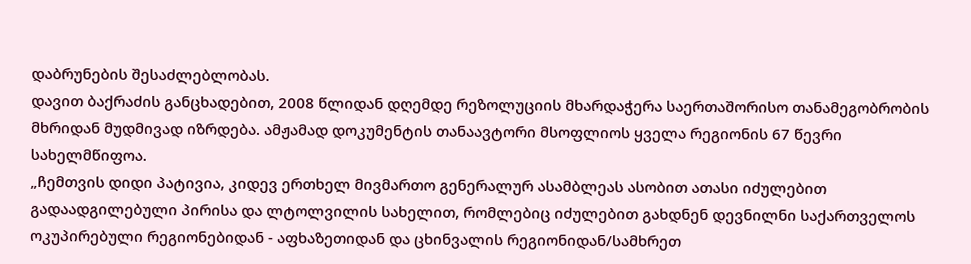დაბრუნების შესაძლებლობას.
დავით ბაქრაძის განცხადებით, 2008 წლიდან დღემდე რეზოლუციის მხარდაჭერა საერთაშორისო თანამეგობრობის მხრიდან მუდმივად იზრდება. ამჟამად დოკუმენტის თანაავტორი მსოფლიოს ყველა რეგიონის 67 წევრი სახელმწიფოა.
„ჩემთვის დიდი პატივია, კიდევ ერთხელ მივმართო გენერალურ ასამბლეას ასობით ათასი იძულებით გადაადგილებული პირისა და ლტოლვილის სახელით, რომლებიც იძულებით გახდნენ დევნილნი საქართველოს ოკუპირებული რეგიონებიდან - აფხაზეთიდან და ცხინვალის რეგიონიდან/სამხრეთ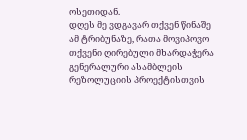ოსეთიდან.
დღეს მე ვდგავარ თქვენ წინაშე ამ ტრიბუნაზე, რათა მოვიპოვო თქვენი ღირებული მხარდაჭერა გენერალური ასამბლეის რეზოლუციის პროექტისთვის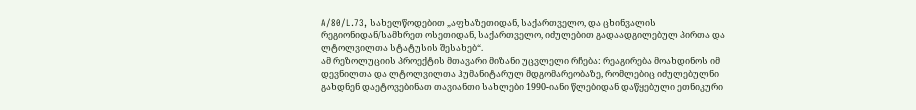A/80/L.73, სახელწოდებით „აფხაზეთიდან, საქართველო, და ცხინვალის რეგიონიდან/სამხრეთ ოსეთიდან, საქართველო, იძულებით გადაადგილებულ პირთა და ლტოლვილთა სტატუსის შესახებ“.
ამ რეზოლუციის პროექტის მთავარი მიზანი უცვლელი რჩება: რეაგირება მოახდინოს იმ დევნილთა და ლტოლვილთა ჰუმანიტარულ მდგომარეობაზე, რომლებიც იძულებულნი გახდნენ დაეტოვებინათ თავიანთი სახლები 1990-იანი წლებიდან დაწყებული ეთნიკური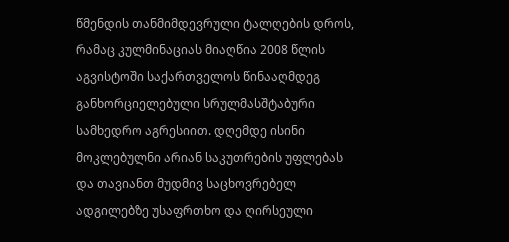წმენდის თანმიმდევრული ტალღების დროს, რამაც კულმინაციას მიაღწია 2008 წლის აგვისტოში საქართველოს წინააღმდეგ განხორციელებული სრულმასშტაბური სამხედრო აგრესიით. დღემდე ისინი მოკლებულნი არიან საკუთრების უფლებას და თავიანთ მუდმივ საცხოვრებელ ადგილებზე უსაფრთხო და ღირსეული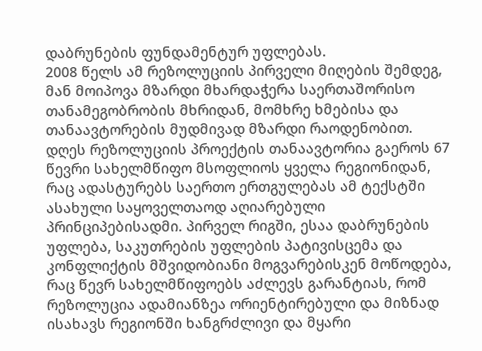დაბრუნების ფუნდამენტურ უფლებას.
2008 წელს ამ რეზოლუციის პირველი მიღების შემდეგ, მან მოიპოვა მზარდი მხარდაჭერა საერთაშორისო თანამეგობრობის მხრიდან, მომხრე ხმებისა და თანაავტორების მუდმივად მზარდი რაოდენობით. დღეს რეზოლუციის პროექტის თანაავტორია გაეროს 67 წევრი სახელმწიფო მსოფლიოს ყველა რეგიონიდან, რაც ადასტურებს საერთო ერთგულებას ამ ტექსტში ასახული საყოველთაოდ აღიარებული პრინციპებისადმი. პირველ რიგში, ესაა დაბრუნების უფლება, საკუთრების უფლების პატივისცემა და კონფლიქტის მშვიდობიანი მოგვარებისკენ მოწოდება, რაც წევრ სახელმწიფოებს აძლევს გარანტიას, რომ რეზოლუცია ადამიანზეა ორიენტირებული და მიზნად ისახავს რეგიონში ხანგრძლივი და მყარი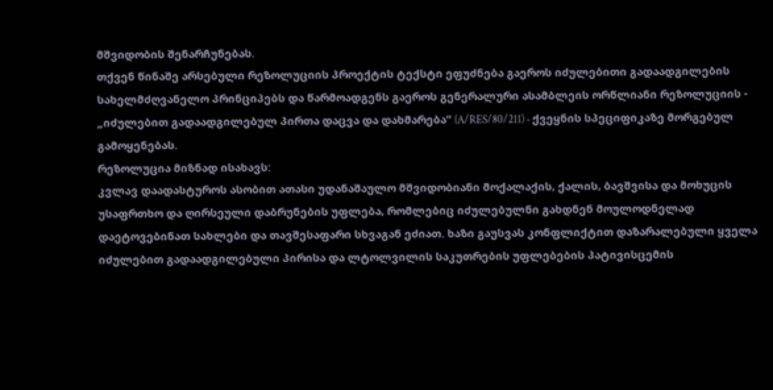მშვიდობის შენარჩუნებას.
თქვენ წინაშე არსებული რეზოლუციის პროექტის ტექსტი ეფუძნება გაეროს იძულებითი გადაადგილების სახელმძღვანელო პრინციპებს და წარმოადგენს გაეროს გენერალური ასამბლეის ორწლიანი რეზოლუციის - „იძულებით გადაადგილებულ პირთა დაცვა და დახმარება“ (A/RES/80/211) - ქვეყნის სპეციფიკაზე მორგებულ გამოყენებას.
რეზოლუცია მიზნად ისახავს:
კვლავ დაადასტუროს ასობით ათასი უდანაშაულო მშვიდობიანი მოქალაქის, ქალის, ბავშვისა და მოხუცის უსაფრთხო და ღირსეული დაბრუნების უფლება, რომლებიც იძულებულნი გახდნენ მოულოდნელად დაეტოვებინათ სახლები და თავშესაფარი სხვაგან ეძიათ. ხაზი გაუსვას კონფლიქტით დაზარალებული ყველა იძულებით გადაადგილებული პირისა და ლტოლვილის საკუთრების უფლებების პატივისცემის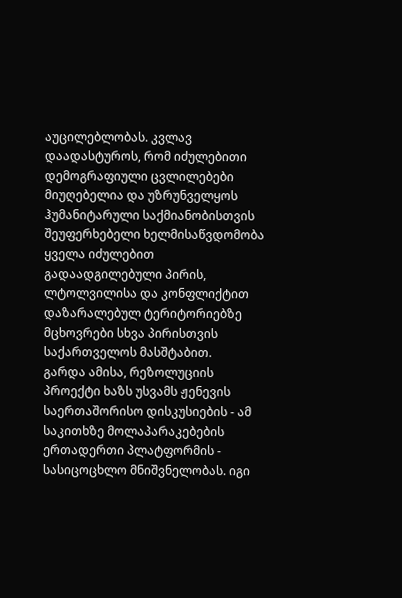აუცილებლობას. კვლავ დაადასტუროს, რომ იძულებითი დემოგრაფიული ცვლილებები მიუღებელია და უზრუნველყოს ჰუმანიტარული საქმიანობისთვის შეუფერხებელი ხელმისაწვდომობა ყველა იძულებით გადაადგილებული პირის, ლტოლვილისა და კონფლიქტით დაზარალებულ ტერიტორიებზე მცხოვრები სხვა პირისთვის საქართველოს მასშტაბით.
გარდა ამისა, რეზოლუციის პროექტი ხაზს უსვამს ჟენევის საერთაშორისო დისკუსიების - ამ საკითხზე მოლაპარაკებების ერთადერთი პლატფორმის - სასიცოცხლო მნიშვნელობას. იგი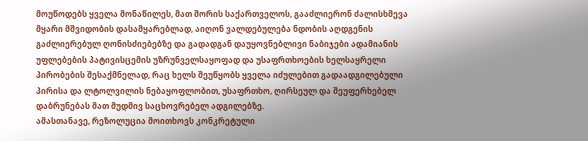მოუწოდებს ყველა მონაწილეს, მათ შორის საქართველოს, გააძლიერონ ძალისხმევა მყარი მშვიდობის დასამყარებლად, აიღონ ვალდებულება ნდობის აღდგენის გაძლიერებულ ღონისძიებებზე და გადადგან დაუყოვნებლივი ნაბიჯები ადამიანის უფლებების პატივისცემის უზრუნველსაყოფად და უსაფრთხოების ხელსაყრელი პირობების შესაქმნელად, რაც ხელს შეუწყობს ყველა იძულებით გადაადგილებული პირისა და ლტოლვილის ნებაყოფლობით, უსაფრთხო, ღირსეულ და შეუფერხებელ დაბრუნებას მათ მუდმივ საცხოვრებელ ადგილებზე.
ამასთანავე, რეზოლუცია მოითხოვს კონკრეტული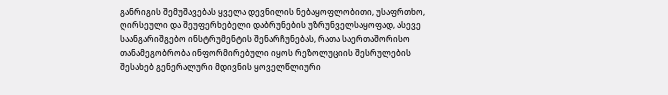განრიგის შემუშავებას ყველა დევნილის ნებაყოფლობითი, უსაფრთხო, ღირსეული და შეუფერხებელი დაბრუნების უზრუნველსაყოფად, ასევე საანგარიშგებო ინსტრუმენტის შენარჩუნებას, რათა საერთაშორისო თანამეგობრობა ინფორმირებული იყოს რეზოლუციის შესრულების შესახებ გენერალური მდივნის ყოველწლიური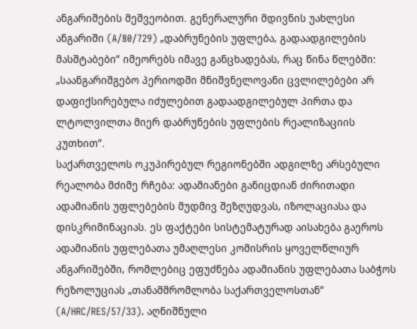ანგარიშების მეშვეობით. გენერალური მდივნის უახლესი ანგარიში (A/80/729) „დაბრუნების უფლება, გადაადგილების მასშტაბები“ იმეორებს იმავე განცხადებას, რაც წინა წლებში: „საანგარიშგებო პერიოდში მნიშვნელოვანი ცვლილებები არ დაფიქსირებულა იძულებით გადაადგილებულ პირთა და ლტოლვილთა მიერ დაბრუნების უფლების რეალიზაციის კუთხით“.
საქართველოს ოკუპირებულ რეგიონებში ადგილზე არსებული რეალობა მძიმე რჩება: ადამიანები განიცდიან ძირითადი ადამიანის უფლებების მუდმივ შეზღუდვას, იზოლაციასა და დისკრიმინაციას. ეს ფაქტები სისტემატურად აისახება გაეროს ადამიანის უფლებათა უმაღლესი კომისრის ყოველწლიურ ანგარიშებში, რომლებიც ეფუძნება ადამიანის უფლებათა საბჭოს რეზოლუციას „თანამშრომლობა საქართველოსთან“ (A/HRC/RES/57/33). აღნიშნული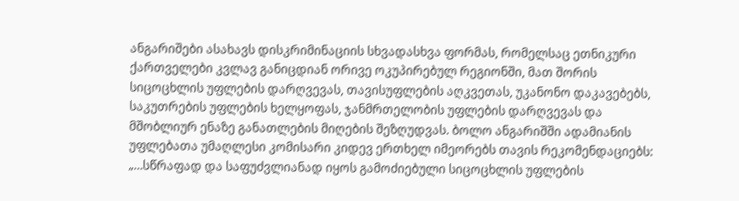ანგარიშები ასახავს დისკრიმინაციის სხვადასხვა ფორმას, რომელსაც ეთნიკური ქართველები კვლავ განიცდიან ორივე ოკუპირებულ რეგიონში, მათ შორის სიცოცხლის უფლების დარღვევას, თავისუფლების აღკვეთას, უკანონო დაკავებებს, საკუთრების უფლების ხელყოფას, ჯანმრთელობის უფლების დარღვევას და მშობლიურ ენაზე განათლების მიღების შეზღუდვას. ბოლო ანგარიშში ადამიანის უფლებათა უმაღლესი კომისარი კიდევ ერთხელ იმეორებს თავის რეკომენდაციებს: „…სწრაფად და საფუძვლიანად იყოს გამოძიებული სიცოცხლის უფლების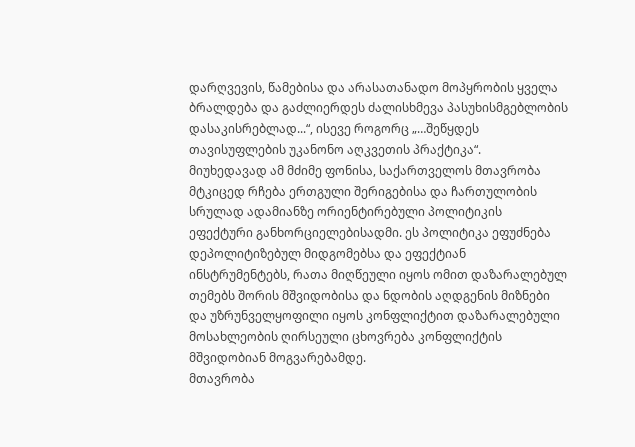დარღვევის, წამებისა და არასათანადო მოპყრობის ყველა ბრალდება და გაძლიერდეს ძალისხმევა პასუხისმგებლობის დასაკისრებლად...“, ისევე როგორც „…შეწყდეს თავისუფლების უკანონო აღკვეთის პრაქტიკა“.
მიუხედავად ამ მძიმე ფონისა, საქართველოს მთავრობა მტკიცედ რჩება ერთგული შერიგებისა და ჩართულობის სრულად ადამიანზე ორიენტირებული პოლიტიკის ეფექტური განხორციელებისადმი. ეს პოლიტიკა ეფუძნება დეპოლიტიზებულ მიდგომებსა და ეფექტიან ინსტრუმენტებს, რათა მიღწეული იყოს ომით დაზარალებულ თემებს შორის მშვიდობისა და ნდობის აღდგენის მიზნები და უზრუნველყოფილი იყოს კონფლიქტით დაზარალებული მოსახლეობის ღირსეული ცხოვრება კონფლიქტის მშვიდობიან მოგვარებამდე.
მთავრობა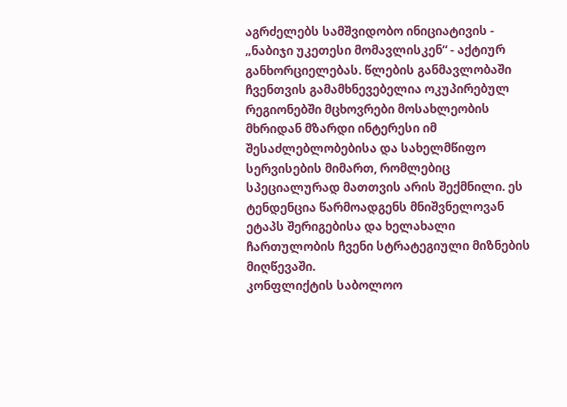აგრძელებს სამშვიდობო ინიციატივის - „ნაბიჯი უკეთესი მომავლისკენ“ - აქტიურ განხორციელებას. წლების განმავლობაში ჩვენთვის გამამხნევებელია ოკუპირებულ რეგიონებში მცხოვრები მოსახლეობის მხრიდან მზარდი ინტერესი იმ შესაძლებლობებისა და სახელმწიფო სერვისების მიმართ, რომლებიც სპეციალურად მათთვის არის შექმნილი. ეს ტენდენცია წარმოადგენს მნიშვნელოვან ეტაპს შერიგებისა და ხელახალი ჩართულობის ჩვენი სტრატეგიული მიზნების მიღწევაში.
კონფლიქტის საბოლოო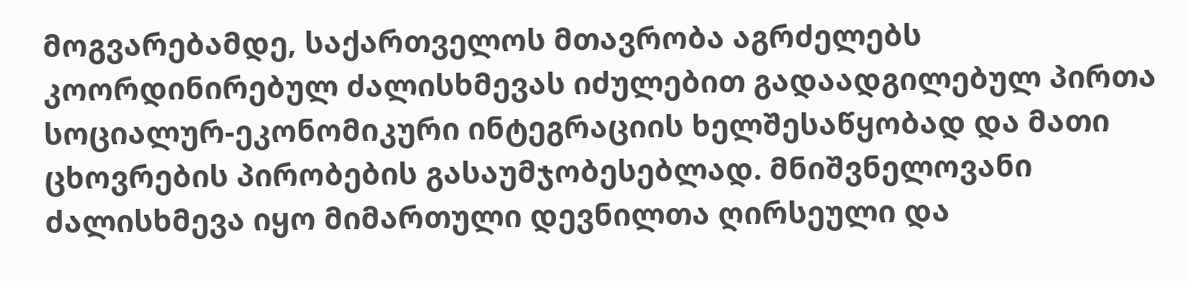მოგვარებამდე, საქართველოს მთავრობა აგრძელებს კოორდინირებულ ძალისხმევას იძულებით გადაადგილებულ პირთა სოციალურ-ეკონომიკური ინტეგრაციის ხელშესაწყობად და მათი ცხოვრების პირობების გასაუმჯობესებლად. მნიშვნელოვანი ძალისხმევა იყო მიმართული დევნილთა ღირსეული და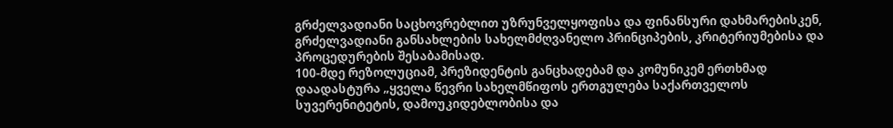გრძელვადიანი საცხოვრებლით უზრუნველყოფისა და ფინანსური დახმარებისკენ, გრძელვადიანი განსახლების სახელმძღვანელო პრინციპების, კრიტერიუმებისა და პროცედურების შესაბამისად.
100-მდე რეზოლუციამ, პრეზიდენტის განცხადებამ და კომუნიკემ ერთხმად დაადასტურა „ყველა წევრი სახელმწიფოს ერთგულება საქართველოს სუვერენიტეტის, დამოუკიდებლობისა და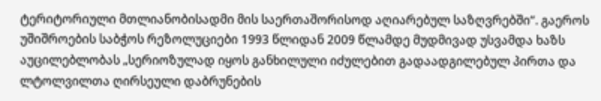ტერიტორიული მთლიანობისადმი მის საერთაშორისოდ აღიარებულ საზღვრებში“. გაეროს უშიშროების საბჭოს რეზოლუციები 1993 წლიდან 2009 წლამდე მუდმივად უსვამდა ხაზს აუცილებლობას „სერიოზულად იყოს განხილული იძულებით გადაადგილებულ პირთა და ლტოლვილთა ღირსეული დაბრუნების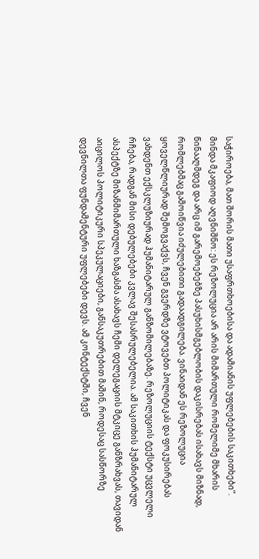საჭიროება, მათ შორის მათი უსაფრთხოებისა და ადამიანის უფლებების საკითხები“.
მინდა მკაფიოდ აღვნიშნო: ეს რეზოლუცია არ არის მიმართული რომელიმე მხარის წინააღმდეგ და არც იმ გარემოებებზე პასუხისმგებლობის დაკისრებას ისახავს მიზნად, რომლებმაც გამოიწვია იძულებითი გადაადგილება. ვინაიდან ეს რეზოლუცია ყოველწლიურად შემოგვაქვს, ჩვენ გვერდზე ვტოვებთ პოლიტიკას და ფოკუსირებას ვახდენთ ექსკლუზიურად ჰუმანიტარულ განზომილებაზე. რეზოლუციის ტექსტი უცვლელი რჩება, რადგან მისი დებულებები კვლავ შესასრულებელია. ამ საკითხის ჰუმანიტარულ ასპექტზე მიზანმიმართული ხაზგასმა ასახავს ჩემი დელეგაციის მტკიცე განზრახვას, თავიდან აიცილოს პოლიტიკური სპეკულაციები, განსაკუთრებით მაშინ, როდესაც სასწორზე დევნილთა ფუნდამენტური უფლებები დევს. ამ კონტექსტში, ჩვენ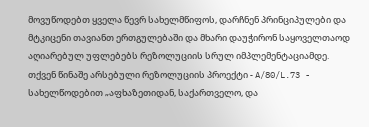მოვუწოდებთ ყველა წევრ სახელმწიფოს, დარჩნენ პრინციპულები და მტკიცენი თავიანთ ერთგულებაში და მხარი დაუჭირონ საყოველთაოდ აღიარებულ უფლებებს რეზოლუციის სრულ იმპლემენტაციამდე.
თქვენ წინაშე არსებული რეზოლუციის პროექტი - A/80/L.73 - სახელწოდებით „აფხაზეთიდან, საქართველო, და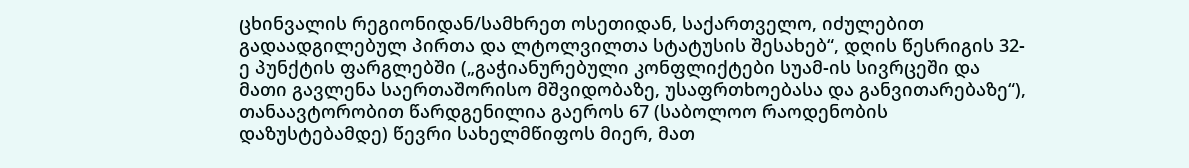ცხინვალის რეგიონიდან/სამხრეთ ოსეთიდან, საქართველო, იძულებით გადაადგილებულ პირთა და ლტოლვილთა სტატუსის შესახებ“, დღის წესრიგის 32-ე პუნქტის ფარგლებში („გაჭიანურებული კონფლიქტები სუამ-ის სივრცეში და მათი გავლენა საერთაშორისო მშვიდობაზე, უსაფრთხოებასა და განვითარებაზე“), თანაავტორობით წარდგენილია გაეროს 67 (საბოლოო რაოდენობის დაზუსტებამდე) წევრი სახელმწიფოს მიერ, მათ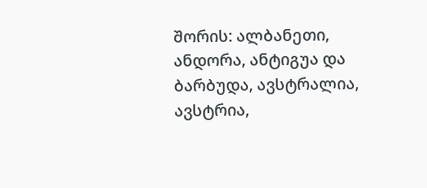შორის: ალბანეთი, ანდორა, ანტიგუა და ბარბუდა, ავსტრალია, ავსტრია,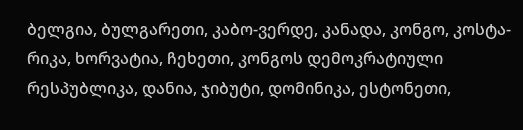ბელგია, ბულგარეთი, კაბო-ვერდე, კანადა, კონგო, კოსტა-რიკა, ხორვატია, ჩეხეთი, კონგოს დემოკრატიული რესპუბლიკა, დანია, ჯიბუტი, დომინიკა, ესტონეთი,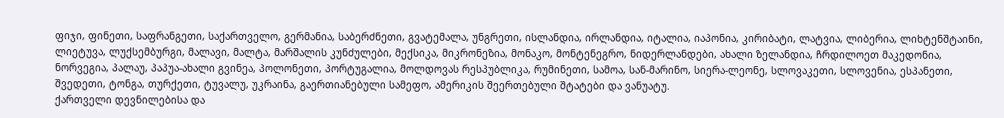ფიჯი, ფინეთი, საფრანგეთი, საქართველო, გერმანია, საბერძნეთი, გვატემალა, უნგრეთი, ისლანდია, ირლანდია, იტალია, იაპონია, კირიბატი, ლატვია, ლიბერია, ლიხტენშტაინი, ლიეტუვა, ლუქსემბურგი, მალავი, მალტა, მარშალის კუნძულები, მექსიკა, მიკრონეზია, მონაკო, მონტენეგრო, ნიდერლანდები, ახალი ზელანდია, ჩრდილოეთ მაკედონია, ნორვეგია, პალაუ, პაპუა-ახალი გვინეა, პოლონეთი, პორტუგალია, მოლდოვას რესპუბლიკა, რუმინეთი, სამოა, სან-მარინო, სიერა-ლეონე, სლოვაკეთი, სლოვენია, ესპანეთი, შვედეთი, ტონგა, თურქეთი, ტუვალუ, უკრაინა, გაერთიანებული სამეფო, ამერიკის შეერთებული შტატები და ვანუატუ.
ქართველი დევნილებისა და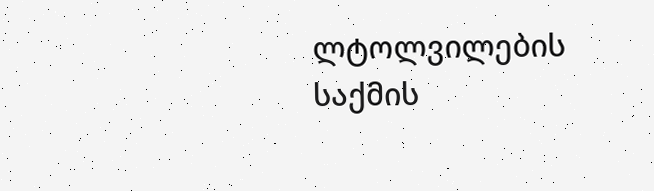ლტოლვილების საქმის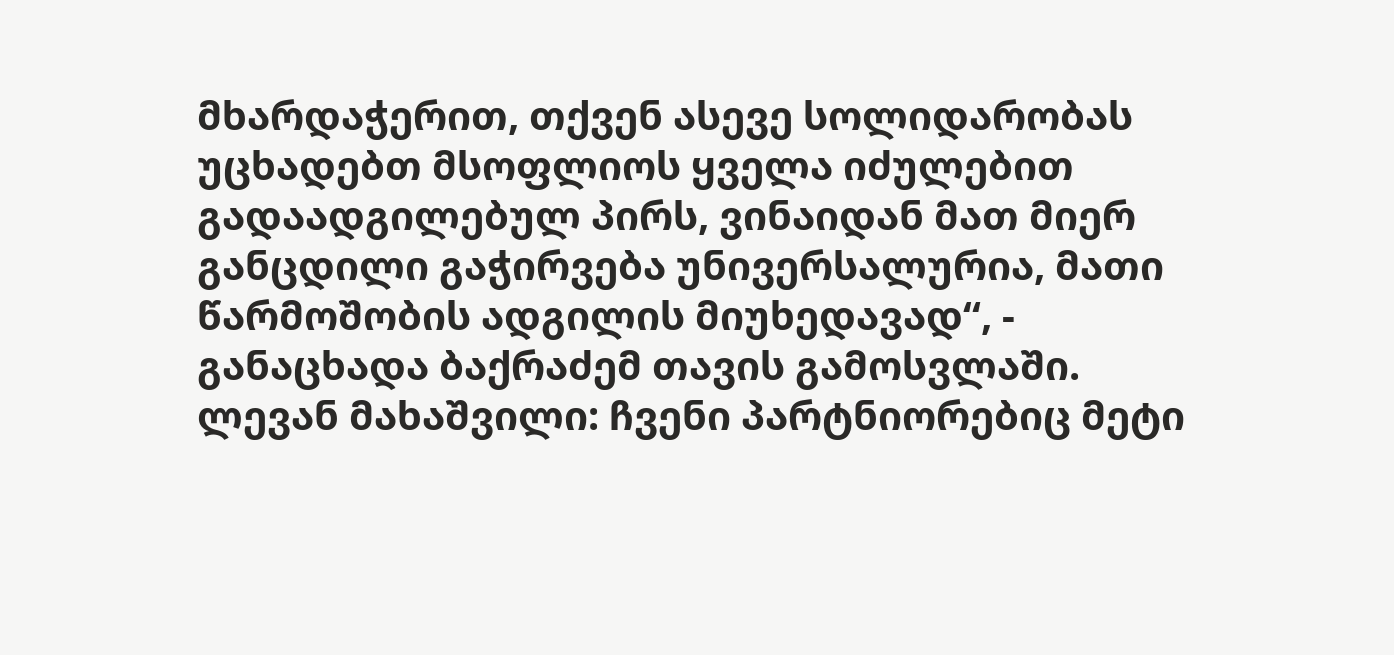მხარდაჭერით, თქვენ ასევე სოლიდარობას უცხადებთ მსოფლიოს ყველა იძულებით გადაადგილებულ პირს, ვინაიდან მათ მიერ განცდილი გაჭირვება უნივერსალურია, მათი წარმოშობის ადგილის მიუხედავად“, - განაცხადა ბაქრაძემ თავის გამოსვლაში.
ლევან მახაშვილი: ჩვენი პარტნიორებიც მეტი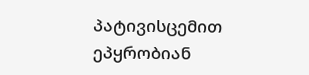პატივისცემით ეპყრობიან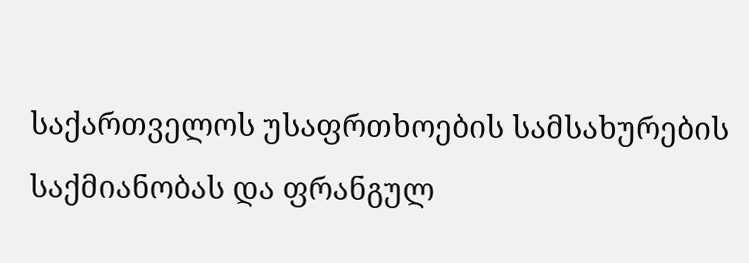საქართველოს უსაფრთხოების სამსახურების საქმიანობას და ფრანგულ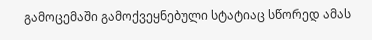გამოცემაში გამოქვეყნებული სტატიაც სწორედ ამას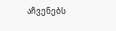აჩვენებს